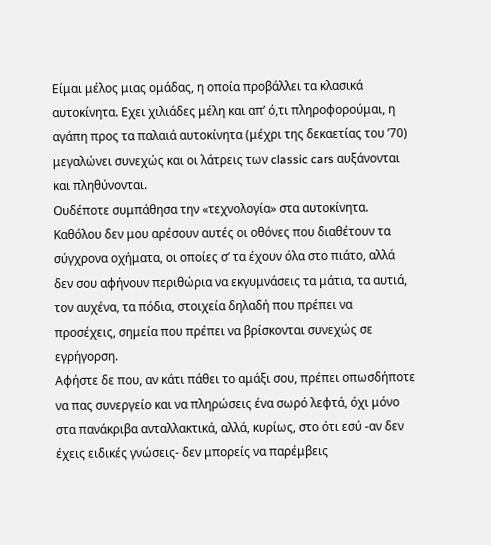Είμαι μέλος μιας ομάδας, η οποία προβάλλει τα κλασικά αυτοκίνητα. Εχει χιλιάδες μέλη και απ’ ό,τι πληροφορούμαι, η αγάπη προς τα παλαιά αυτοκίνητα (μέχρι της δεκαετίας του ’70) μεγαλώνει συνεχώς και οι λάτρεις των classic cars αυξάνονται και πληθύνονται.
Ουδέποτε συμπάθησα την «τεχνολογία» στα αυτοκίνητα. Καθόλου δεν μου αρέσουν αυτές οι οθόνες που διαθέτουν τα σύγχρονα οχήματα, οι οποίες σ’ τα έχουν όλα στο πιάτο, αλλά δεν σου αφήνουν περιθώρια να εκγυμνάσεις τα μάτια, τα αυτιά, τον αυχένα, τα πόδια, στοιχεία δηλαδή που πρέπει να προσέχεις, σημεία που πρέπει να βρίσκονται συνεχώς σε εγρήγορση.
Αφήστε δε που, αν κάτι πάθει το αμάξι σου, πρέπει οπωσδήποτε να πας συνεργείο και να πληρώσεις ένα σωρό λεφτά, όχι μόνο στα πανάκριβα ανταλλακτικά, αλλά, κυρίως, στο ότι εσύ -αν δεν έχεις ειδικές γνώσεις- δεν μπορείς να παρέμβεις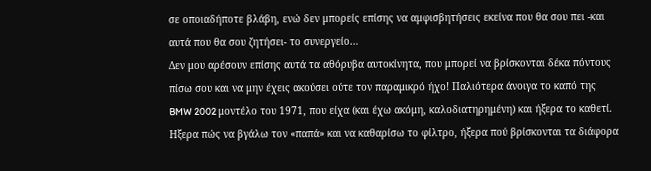σε οποιαδήποτε βλάβη, ενώ δεν μπορείς επίσης να αμφισβητήσεις εκείνα που θα σου πει -και αυτά που θα σου ζητήσει- το συνεργείο…
Δεν μου αρέσουν επίσης αυτά τα αθόρυβα αυτοκίνητα, που μπορεί να βρίσκονται δέκα πόντους πίσω σου και να μην έχεις ακούσει ούτε τον παραμικρό ήχο! Παλιότερα άνοιγα το καπό της BMW 2002 μοντέλο του 1971, που είχα (και έχω ακόμη, καλοδιατηρημένη) και ήξερα το καθετί. Ηξερα πώς να βγάλω τον «παπά» και να καθαρίσω το φίλτρο, ήξερα πού βρίσκονται τα διάφορα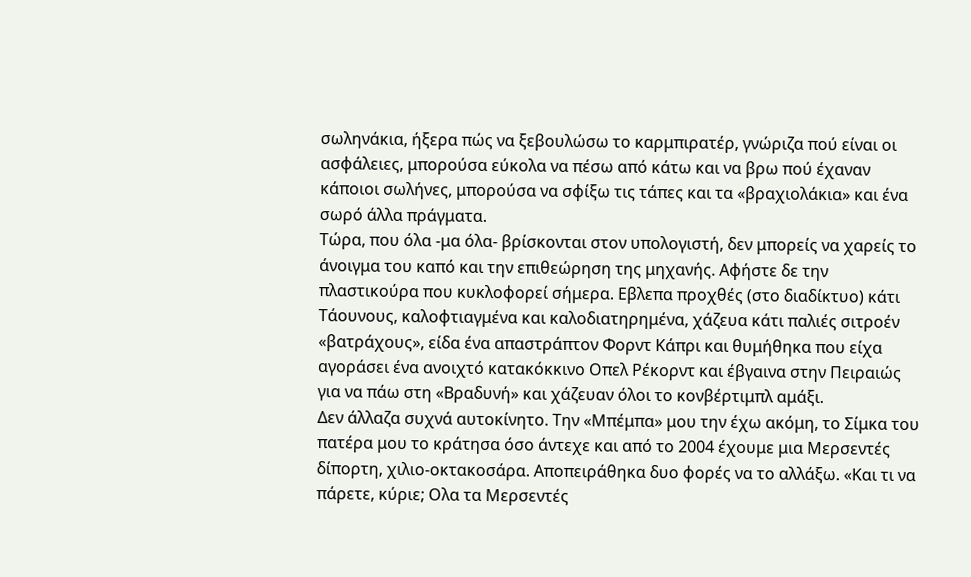σωληνάκια, ήξερα πώς να ξεβουλώσω το καρμπιρατέρ, γνώριζα πού είναι οι ασφάλειες, μπορούσα εύκολα να πέσω από κάτω και να βρω πού έχαναν κάποιοι σωλήνες, μπορούσα να σφίξω τις τάπες και τα «βραχιολάκια» και ένα σωρό άλλα πράγματα.
Τώρα, που όλα -μα όλα- βρίσκονται στον υπολογιστή, δεν μπορείς να χαρείς το άνοιγμα του καπό και την επιθεώρηση της μηχανής. Αφήστε δε την πλαστικούρα που κυκλοφορεί σήμερα. Εβλεπα προχθές (στο διαδίκτυο) κάτι Τάουνους, καλοφτιαγμένα και καλοδιατηρημένα, χάζευα κάτι παλιές σιτροέν «βατράχους», είδα ένα απαστράπτον Φορντ Κάπρι και θυμήθηκα που είχα αγοράσει ένα ανοιχτό κατακόκκινο Οπελ Ρέκορντ και έβγαινα στην Πειραιώς για να πάω στη «Βραδυνή» και χάζευαν όλοι το κονβέρτιμπλ αμάξι.
Δεν άλλαζα συχνά αυτοκίνητο. Την «Μπέμπα» μου την έχω ακόμη, το Σίμκα του πατέρα μου το κράτησα όσο άντεχε και από το 2004 έχουμε μια Μερσεντές δίπορτη, χιλιο-οκτακοσάρα. Αποπειράθηκα δυο φορές να το αλλάξω. «Και τι να πάρετε, κύριε; Ολα τα Μερσεντές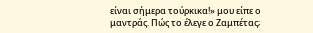είναι σήμερα τούρκικα!» μου είπε ο μαντράς. Πώς το έλεγε ο Ζαμπέτας;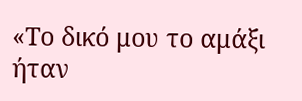«Το δικό μου το αμάξι ήταν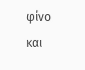φίνο και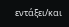εντάξει/και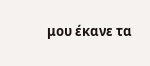μου έκανε τα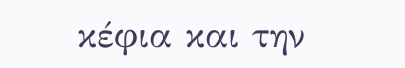κέφια και την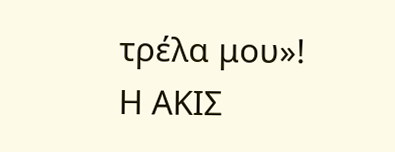τρέλα μου»!
Η ΑΚΙΣ